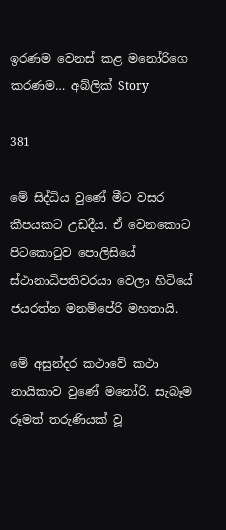ඉරණම වෙනස් කළ මනෝරිගෙ කරණම… අබ්ලික් Story

381

මේ සිද්ධිය වුණේ මීට වසර කීපයකට උඩදීය. ඒ වෙනකොට පිටකොටුව පොලිසියේ ස්ථානාධිපතිවරයා වෙලා හිටියේ ජයරත්න මනම්පේරි මහතායි.

මේ අසුන්දර කථාවේ කථා නායිකාව වුණේ මනෝරි. සැබෑම රූමත් තරුණියක් වූ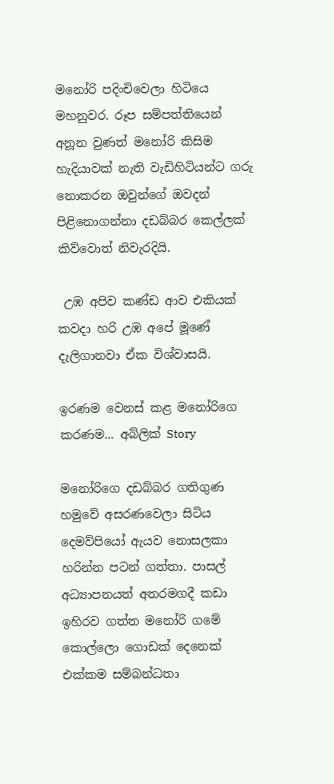මනෝරි පදිංචිවෙලා හිටියෙ මහනුවර. රූප සම්පත්තියෙන් අනූන වුණත් මනෝරි කිසිම හැදියාවක් නැති වැඩිහිටියන්ට ගරු නොකරන ඔවුන්ගේ ඔවදන් පිළිනොගන්නා දඩබ්බර කෙල්ලක් කිව්වොත් නිවැරදියි.

 උඹ අපිව කණ්ඩ ආව එකියක් කවදා හරි උඹ අපේ මූණේ දැලිගානවා ඒක විශ්වාසයි.

ඉරණම වෙනස් කළ මනෝරිගෙ කරණම... අබ්ලික් Story

මනෝරිගෙ දඩබ්බර ගතිගුණ හමුවේ අසරණවෙලා සිටිය දෙමව්පියෝ ඇයව නොසලකා හරින්න පටන් ගත්තා. පාසල් අධ්‍යාපනයත් අතරමගදී කඩා ඉහිරව ගත්ත මනෝරි ගමේ කොල්ලො ගොඩක් දෙනෙක් එක්කම සම්බන්ධතා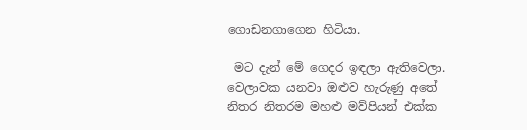ගොඩනගාගෙන හිටියා.

 මට දැන් මේ ගෙදර ඉඳලා ඇතිවෙලා. වෙලාවක යනවා ඔළුව හැරුණු අතේ නිතර නිතරම මහළු මව්පියන් එක්ක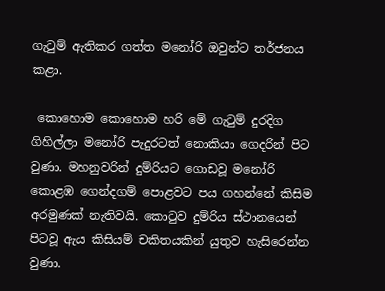ගැටුම් ඇතිකර ගත්ත මනෝරි ඔවුන්ට තර්ජනය කළා.

 කොහොම කොහොම හරි මේ ගැටුම් දුරදිග ගිහිල්ලා මනෝරි පැදුරටත් නොකියා ගෙදරින් පිට වුණා. මහනුවරින් දුම්රියට ගොඩවූ මනෝරි කොළඹ ගෙන්දගම් පොළවට පය ගහන්නේ කිසිම අරමුණක් නැතිවයි. කොටුව දුම්රිය ස්ථානයෙන් පිටවූ ඇය කිසියම් චකිතයකින් යුතුව හැසිරෙන්න වුණා.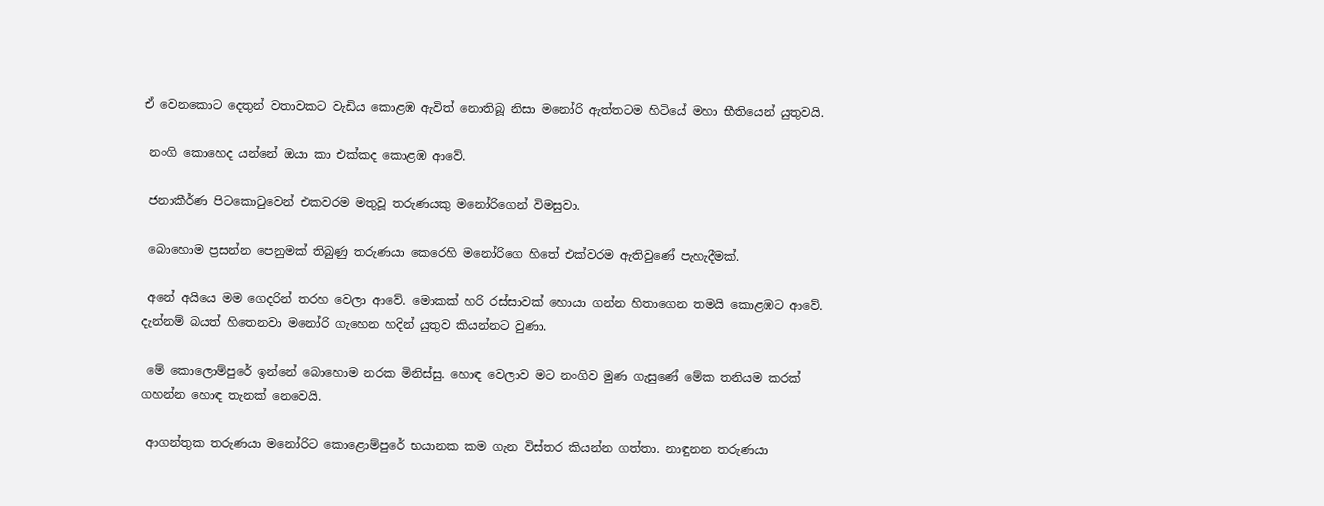ඒ වෙනකොට දෙතුන් වතාවකට වැඩිය කොළඹ ඇවිත් නොතිබූ නිසා මනෝරි ඇත්තටම හිටියේ මහා භීතියෙන් යුතුවයි.

 නංගි කොහෙද යන්නේ ඔයා කා එක්කද කොළඹ ආවේ.

 ජනාකීර්ණ පිටකොටුවෙන් එකවරම මතුවූ තරුණයකු මනෝරිගෙන් විමසුවා.

 බොහොම ප්‍රසන්න පෙනුමක් තිබුණු තරුණයා කෙරෙහි මනෝරිගෙ හිතේ එක්වරම ඇතිවුණේ පැහැදීමක්.

 අනේ අයියෙ මම ගෙදරින් තරහ වෙලා ආවේ. මොකක් හරි රස්සාවක් හොයා ගන්න හිතාගෙන තමයි කොළඹට ආවේ. දැන්නම් බයත් හිතෙනවා මනෝරි ගැහෙන හදින් යුතුව කියන්නට වුණා.

 මේ කොලොම්පුරේ ඉන්නේ බොහොම නරක මිනිස්සු. හොඳ වෙලාව මට නංගිව මුණ ගැසුණේ මේක තනියම කරක් ගහන්න හොඳ තැනක් නෙවෙයි.

 ආගන්තුක තරුණයා මනෝරිට කොළොම්පුරේ භයානක කම ගැන විස්තර කියන්න ගත්තා. නාඳුනන තරුණයා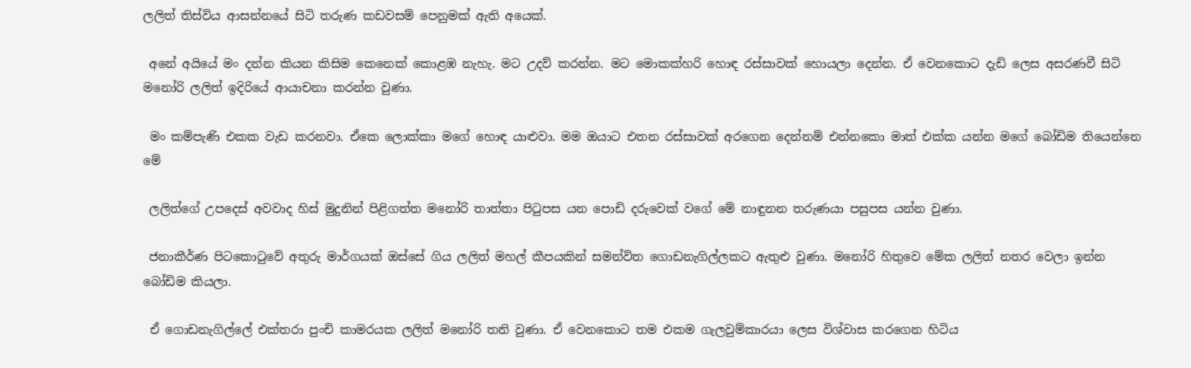ලලිත් තිස්විය ආසන්නයේ සිටි තරුණ කඩවසම් පෙනුමක් ඇති අයෙක්.

 අනේ අයියේ මං දන්න කියන කිසිම කෙනෙක් කොළඹ නැහැ. මට උදව් කරන්න. මට මොකක්හරි හොඳ රස්සාවක් හොයලා දෙන්න. ඒ වෙනකොට දැඩි ලෙස අසරණවී සිටි මනෝරි ලලිත් ඉදිරියේ ආයාචනා කරන්න වුණා.

 මං කම්පැණි එකක වැඩ කරනවා. ඒකෙ ලොක්කා මගේ හොඳ යාළුවා. මම ඔයාට එතන රස්සාවක් අරගෙන දෙන්නම් එන්නකො මාත් එක්ක යන්න මගේ බෝඩිම තියෙන්නෙ මේ

 ලලිත්ගේ උපදෙස් අවවාද හිස් මුදුනින් පිළිගත්ත මනෝරි තාත්තා පිටුපස යන පොඩි දරුවෙක් වගේ මේ නාඳුනන තරුණයා පසුපස යන්න වුණා.

 ජනාකීර්ණ පිටකොටුවේ අතුරු මාර්ගයක් ඔස්සේ ගිය ලලිත් මහල් කීපයකින් සමන්විත ගොඩනැගිල්ලකට ඇතුළු වුණා. මනෝරි හිතුවෙ මේක ලලිත් නතර වෙලා ඉන්න බෝඩිම කියලා.

 ඒ ගොඩනැගිල්ලේ එක්තරා පුංචි කාමරයක ලලිත් මනෝරි තනි වුණා. ඒ වෙනකොට තම එකම ගැලවුම්කාරයා ලෙස විශ්වාස කරගෙන හිටිය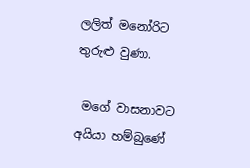ලලිත් මනෝරිට තුරුළු වුණා.

 මගේ වාසනාවට අයියා හම්බුණේ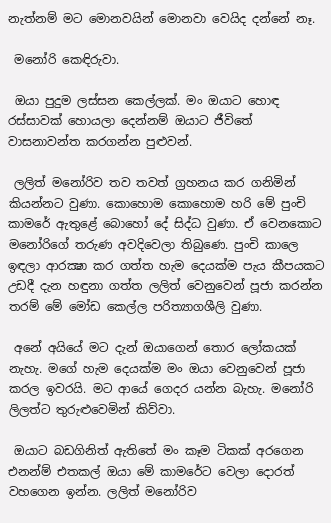නැත්නම් මට මොනවයින් මොනවා වෙයිද දන්නේ නෑ.

 මනෝරි කෙඳිරුවා.

 ඔයා පුදුම ලස්සන කෙල්ලක්. මං ඔයාට හොඳ රස්සාවක් හොයලා දෙන්නම් ඔයාට ජීවිතේ වාසනාවන්ත කරගන්න පුළුවන්.

 ලලිත් මනෝරිව තව තවත් ග්‍රහනය කර ගනිමින් කියන්නට වුණා. කොහොම කොහොම හරි මේ පුංචි කාමරේ ඇතුළේ බොහෝ දේ සිද්ධ වුණා. ඒ වෙනකොට මනෝරිගේ තරුණ අවදිවෙලා තිබුණෙ. පුංචි කාලෙ ඉඳලා ආරක්‍ෂා කර ගත්ත හැම දෙයක්ම පැය කීපයකට උඩදී දැන හඳුනා ගත්ත ලලිත් වෙනුවෙන් පූජා කරන්න තරම් මේ මෝඩ කෙල්ල පරිත්‍යාගශීලි වුණා.

 අනේ අයියේ මට දැන් ඔයාගෙන් තොර ලෝකයක් නැහැ. මගේ හැම දෙයක්ම මං ඔයා වෙනුවෙන් පූජා කරල ඉවරයි. මට ආයේ ගෙදර යන්න බැහැ. මනෝරි ලිලත්ට තුරුළුවෙමින් කිව්වා.

 ඔයාට බඩගිනිත් ඇතිතේ මං කෑම ටිකක් අරගෙන එනන්ම් එතකල් ඔයා මේ කාමරේට වෙලා දොරත් වහගෙන ඉන්න. ලලිත් මනෝරිව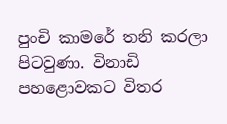පුංචි කාමරේ තනි කරලා පිටවුණා. විනාඩි පහළොවකට විතර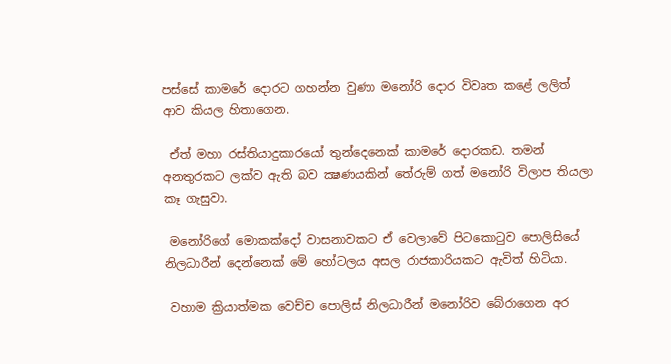පස්සේ කාමරේ දොරට ගහන්න වුණා මනෝරි දොර විවෘත කළේ ලලිත් ආව කියල හිතාගෙන.

 ඒත් මහා රස්තියාදුකාරයෝ තුන්දෙනෙක් කාමරේ දොරකඩ. තමන් අනතුරකට ලක්ව ඇති බව ක්‍ෂණයකින් තේරුම් ගත් මනෝරි විලාප තියලා කෑ ගැසුවා.

 මනෝරිගේ මොකක්දෝ වාසනාවකට ඒ වෙලාවේ පිටකොටුව පොලිසියේ නිලධාරීන් දෙන්නෙක් මේ හෝටලය අසල රාජකාරියකට ඇවිත් හිටියා.

 වහාම ක්‍රියාත්මක වෙච්ච පොලිස් නිලධාරීන් මනෝරිව බේරාගෙන අර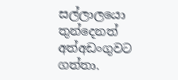සල්ලාලයො තුන්දෙනත් අත්අඩංගුවට ගත්තා.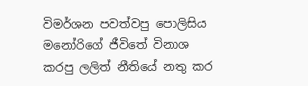විමර්ශන පවත්වපු පොලිසිය මනෝරිගේ ජීවිතේ විනාශ කරපු ලලිත් නීතියේ නතු කර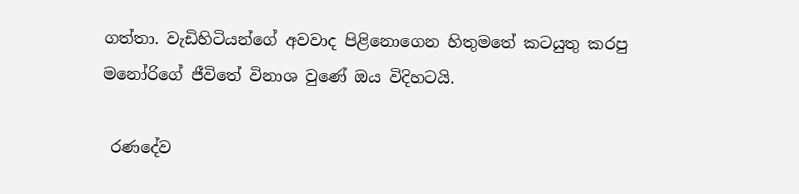ගත්තා. වැඩිහිටියන්ගේ අවවාද පිළිනොගෙන හිතුමතේ කටයුතු කරපු මනෝරිගේ ජීවිතේ විනාශ වුණේ ඔය විදිහටයි.

 රණදේව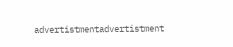advertistmentadvertistment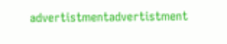advertistmentadvertistment